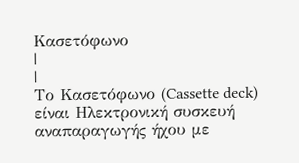Κασετόφωνο
|
|
Το Κασετόφωνο (Cassette deck) είναι Ηλεκτρονική συσκευή αναπαραγωγής ήχου με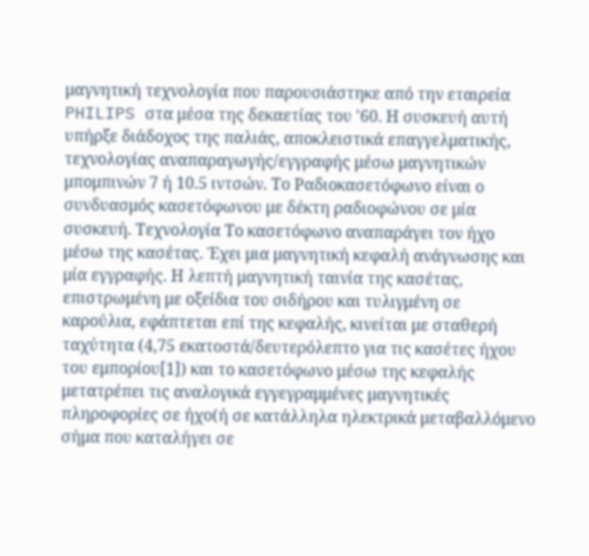μαγνητική τεχνολογία που παρουσιάστηκε από την εταιρεία PHILIPS στα μέσα της δεκαετίας του '60. Η συσκευή αυτή υπήρξε διάδοχος της παλιάς, αποκλειστικά επαγγελματικής, τεχνολογίας αναπαραγωγής/εγγραφής μέσω μαγνητικών μπομπινών 7 ή 10.5 ιντσών. Το Ραδιοκασετόφωνο είναι ο συνδυασμός κασετόφωνου με δέκτη ραδιοφώνου σε μία συσκευή. Τεχνολογία Το κασετόφωνο αναπαράγει τον ήχο μέσω της κασέτας. Έχει μια μαγνητική κεφαλή ανάγνωσης και μία εγγραφής. Η λεπτή μαγνητική ταινία της κασέτας, επιστρωμένη με οξείδια του σιδήρου και τυλιγμένη σε καρούλια, εφάπτεται επί της κεφαλής, κινείται με σταθερή ταχύτητα (4,75 εκατοστά/δευτερόλεπτο για τις κασέτες ήχου του εμπορίου[1]) και το κασετόφωνο μέσω της κεφαλής μετατρέπει τις αναλογικά εγγεγραμμένες μαγνητικές πληροφορίες σε ήχο(ή σε κατάλληλα ηλεκτρικά μεταβαλλόμενο σήμα που καταλήγει σε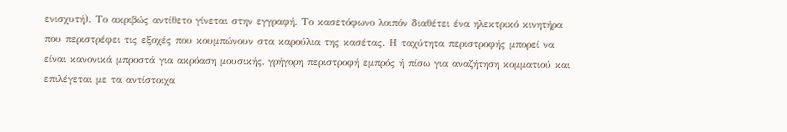ενισχυτή). Το ακριβώς αντίθετο γίνεται στην εγγραφή. Το κασετόφωνο λοιπόν διαθέτει ένα ηλεκτρικό κινητήρα που περιστρέφει τις εξοχές που κουμπώνουν στα καρούλια της κασέτας. Η ταχύτητα περιστροφής μπορεί να είναι κανονικά μπροστά για ακρόαση μουσικής, γρήγορη περιστροφή εμπρός ή πίσω για αναζήτηση κομματιού και επιλέγεται με τα αντίστοιχα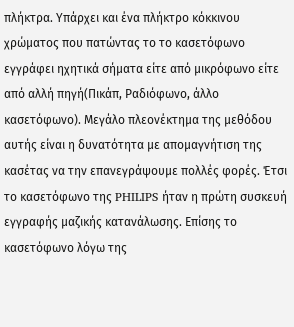πλήκτρα. Υπάρχει και ένα πλήκτρο κόκκινου χρώματος που πατώντας το το κασετόφωνο εγγράφει ηχητικά σήματα είτε από μικρόφωνο είτε από αλλή πηγή(Πικάπ, Ραδιόφωνο, άλλο κασετόφωνο). Μεγάλο πλεονέκτημα της μεθόδου αυτής είναι η δυνατότητα με απομαγνήτιση της κασέτας να την επανεγράψουμε πολλές φορές. Έτσι το κασετόφωνο της PHILIPS ήταν η πρώτη συσκευή εγγραφής μαζικής κατανάλωσης. Επίσης το κασετόφωνο λόγω της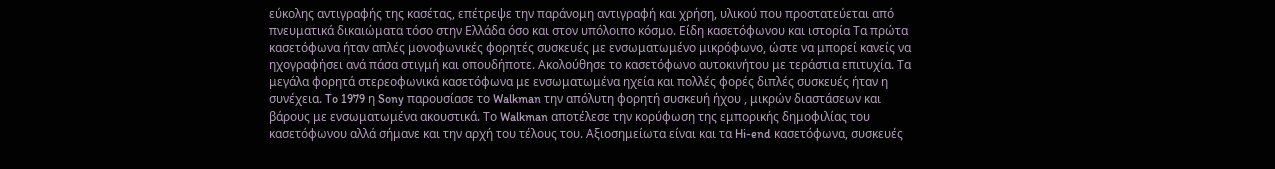εύκολης αντιγραφής της κασέτας, επέτρεψε την παράνομη αντιγραφή και χρήση, υλικού που προστατεύεται από πνευματικά δικαιώματα τόσο στην Ελλάδα όσο και στον υπόλοιπο κόσμο. Είδη κασετόφωνου και ιστορία Τα πρώτα κασετόφωνα ήταν απλές μονοφωνικές φορητές συσκευές με ενσωματωμένο μικρόφωνο, ώστε να μπορεί κανείς να ηχογραφήσει ανά πάσα στιγμή και οπουδήποτε. Ακολούθησε το κασετόφωνο αυτοκινήτου με τεράστια επιτυχία. Τα μεγάλα φορητά στερεοφωνικά κασετόφωνα με ενσωματωμένα ηχεία και πολλές φορές διπλές συσκευές ήταν η συνέχεια. To 1979 η Sony παρουσίασε το Walkman την απόλυτη φορητή συσκευή ήχου , μικρών διαστάσεων και βάρους με ενσωματωμένα ακουστικά. Το Walkman αποτέλεσε την κορύφωση της εμπορικής δημοφιλίας του κασετόφωνου αλλά σήμανε και την αρχή του τέλους του. Αξιοσημείωτα είναι και τα Hi-end κασετόφωνα, συσκευές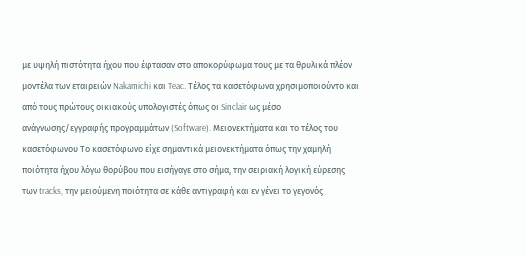με υψηλή πιστότητα ήχου που έφτασαν στο αποκορύφωμα τους με τα θρυλικά πλέον μοντέλα των εταιρειών Nakamichi και Teac. Τέλος τα κασετόφωνα χρησιμοποιούντο και από τους πρώτους οικιακούς υπολογιστές όπως οι Sinclair ως μέσο ανάγνωσης/εγγραφής προγραμμάτων (Software). Μειονεκτήματα και το τέλος του κασετόφωνου Το κασετόφωνο είχε σημαντικά μειονεκτήματα όπως την χαμηλή ποιότητα ήχου λόγω θορύβου που εισήγαγε στο σήμα, την σειριακή λογική εύρεσης των tracks, την μειούμενη ποιότητα σε κάθε αντιγραφή και εν γένει το γεγονός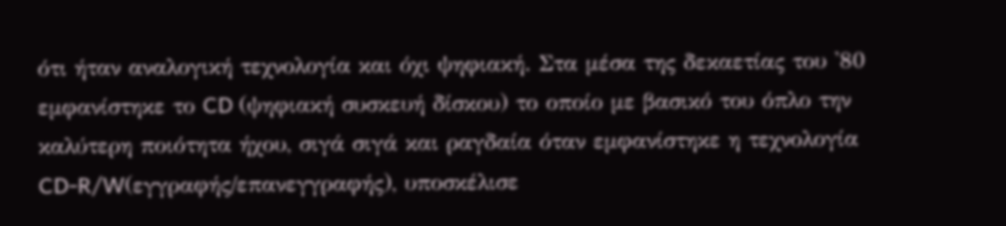ότι ήταν αναλογική τεχνολογία και όχι ψηφιακή. Στα μέσα της δεκαετίας του '80 εμφανίστηκε το CD (ψηφιακή συσκευή δίσκου) το οποίο με βασικό του όπλο την καλύτερη ποιότητα ήχου, σιγά σιγά και ραγδαία όταν εμφανίστηκε η τεχνολογία CD-R/W(εγγραφής/επανεγγραφής), υποσκέλισε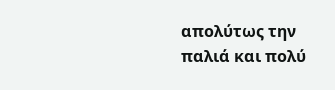απολύτως την παλιά και πολύ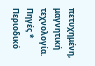πετυχημένη, μαγνητική τεχνολογία. Πηγές * Περιοδικό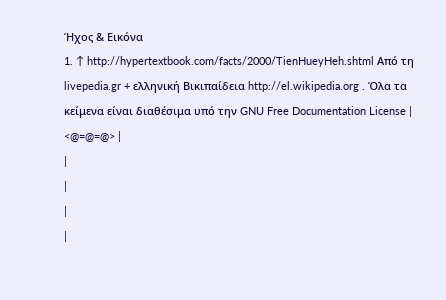Ήχος & Εικόνα
1. ↑ http://hypertextbook.com/facts/2000/TienHueyHeh.shtml Από τη livepedia.gr + ελληνική Βικιπαίδεια http://el.wikipedia.org . Όλα τα κείμενα είναι διαθέσιμα υπό την GNU Free Documentation License |
<@=@=@> |
|
|
|
|